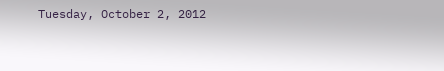Tuesday, October 2, 2012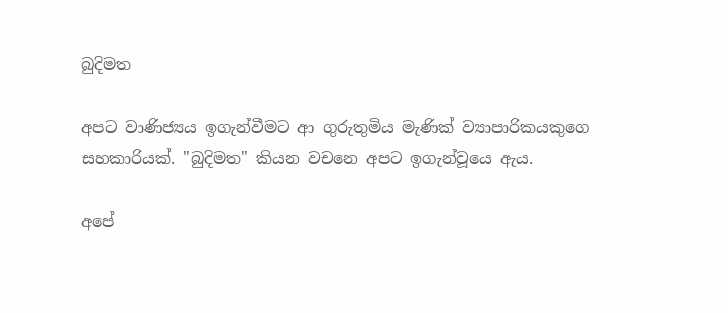බුදිමත

අපට වාණිජ්‍යය ඉගැන්වීමට ආ ගුරුතුමිය මැණික් ව්‍යාපාරිකයකුගෙ සහකාරියක්. "බුදිමත" කියන වචනෙ අපට ඉගැන්වූයෙ ඇය.

අපේ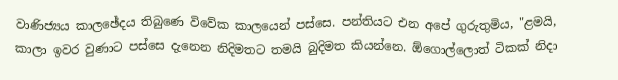වාණිජ්‍යය කාලඡේදය තිබුණෙ විවේක කාලයෙන් පස්සෙ. පන්තියට එන අපේ ගුරුතුමිය, "ළමයි, කාලා ඉවර වුණාට පස්සෙ දැනෙන නිදිමතට තමයි බුදිමත කියන්නෙ. ඕගොල්ලොත් ටිකක් නිදා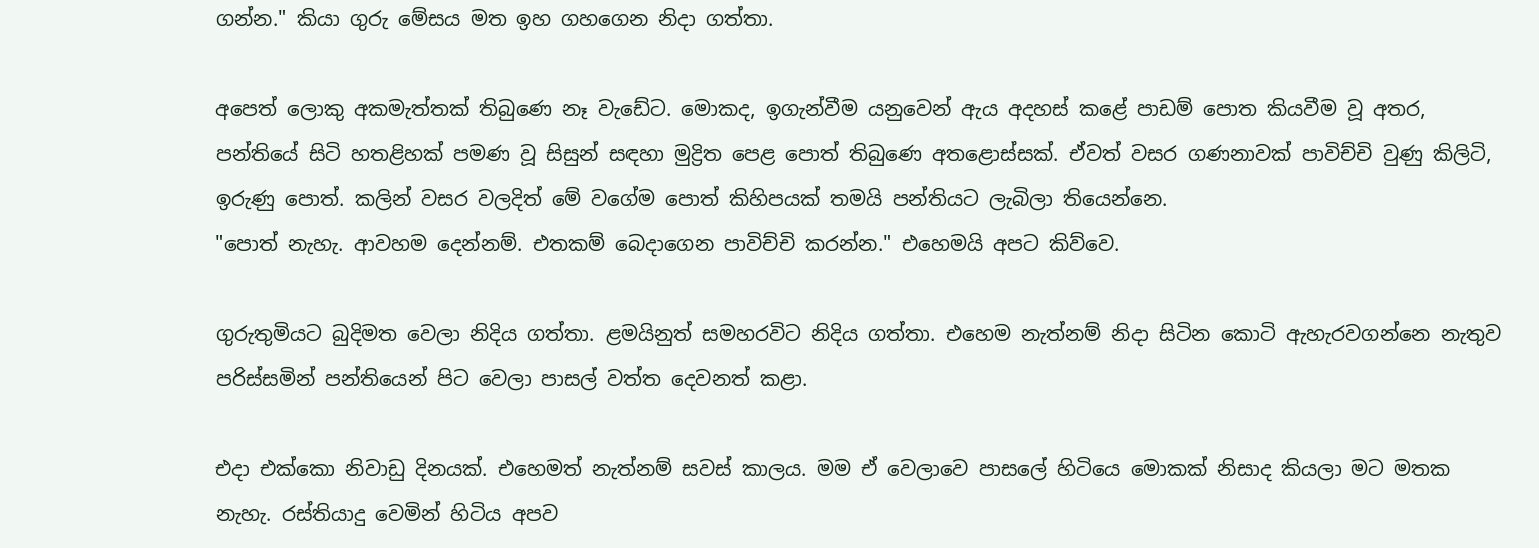ගන්න." කියා ගුරු මේසය මත ඉහ ගහගෙන නිදා ගත්තා.

අපෙත් ලොකු අකමැත්තක් තිබුණෙ නෑ වැඩේට. මොකද, ඉගැන්වීම යනුවෙන් ඇය අදහස් කළේ පාඩම් පොත කියවීම වූ අතර, පන්තියේ සිටි හතළිහක් පමණ වූ සිසුන් සඳහා මුද්‍රිත පෙළ පොත් තිබුණෙ අතළොස්සක්. ඒවත් වසර ගණනාවක් පාවිච්චි වුණු කිලිටි, ඉරුණු පොත්. කලින් වසර වලදිත් මේ වගේම පොත් කිහිපයක් තමයි පන්තියට ලැබිලා තියෙන්නෙ.
"පොත් නැහැ. ආවහම දෙන්නම්. එතකම් බෙදාගෙන පාවිච්චි කරන්න." එහෙමයි අපට කිව්වෙ.

ගුරුතුමියට බුදිමත වෙලා නිදිය ගත්තා. ළමයිනුත් සමහරවිට නිදිය ගත්තා. එහෙම නැත්නම් නිදා සිටින කොටි ඇහැරවගන්නෙ නැතුව පරිස්සමින් පන්තියෙන් පිට වෙලා පාසල් වත්ත දෙවනත් කළා.

එදා එක්කො නිවාඩු දිනයක්. එහෙමත් නැත්නම් සවස් කාලය. මම ඒ වෙලාවෙ පාසලේ හිටියෙ මොකක් නිසාද කියලා මට මතක නැහැ. රස්තියාදු වෙමින් හිටිය අපව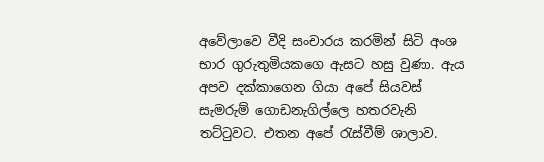අවේලාවෙ වීදි සංචාරය කරමින් සිටි අංශ භාර ගුරුතුමියකගෙ ඇසට හසු වුණා. ඇය අපව දක්කාගෙන ගියා අපේ සියවස් සැමරුම් ගොඩනැගිල්ලෙ හතරවැනි තට්ටුවට. එතන අපේ රැස්වීම් ශාලාව.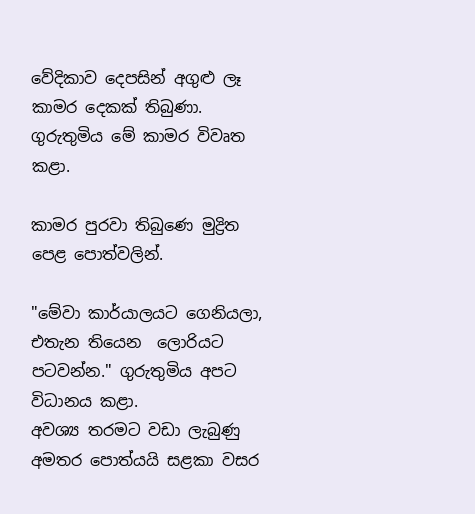වේදිකාව දෙපසින් අගුළු ලෑ කාමර දෙකක් තිබුණා. ගුරුතුමිය මේ කාමර විවෘත කළා.

කාමර පුරවා තිබුණෙ මුද්‍රිත පෙළ පොත්වලින්.

"මේවා කාර්යාලයට ගෙනියලා, එතැන තියෙන  ලොරියට පටවන්න." ගුරුතුමිය අපට විධානය කළා.
අවශ්‍ය තරමට වඩා ලැබුණු අමතර පොත්යයි සළකා වසර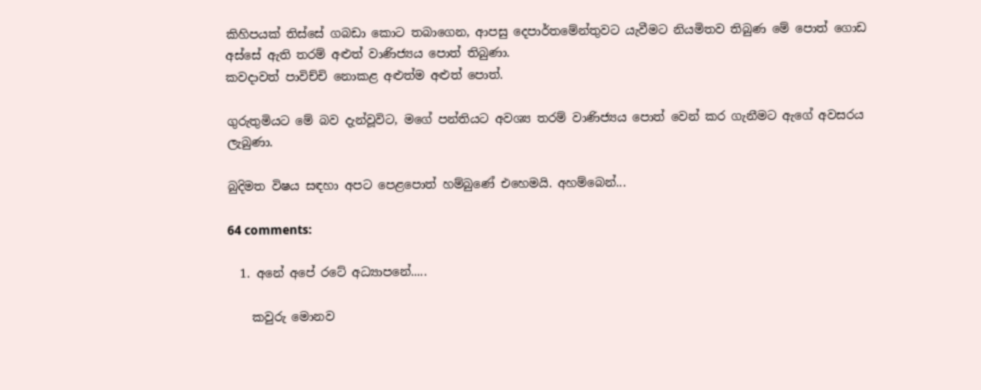කිහිපයක් තිස්සේ ගබඩා කොට තබාගෙන, ආපසු දෙපාර්තමේන්තුවට යැවීමට නියමිතව තිබුණ මේ පොත් ගොඩ අස්සේ ඇති තරම් අළුත් වාණිජ්‍යය පොත් තිබුණා.
කවදාවත් පාවිච්චි නොකළ අළුත්ම අළුත් පොත්.

ගුරුතුමියට මේ බව දැන්වූවිට, මගේ පන්තියට අවශ්‍ය තරම් වාණිජ්‍යය පොත් වෙන් කර ගැනීමට ඇගේ අවසරය ලැබුණා.

බුදිමත විෂය සඳහා අපට පෙළපොත් හම්බුණේ එහෙමයි. අහම්බෙන්...

64 comments:

  1. අනේ අපේ රටේ අධ්‍යාපනේ.....

    කවුරු මොනව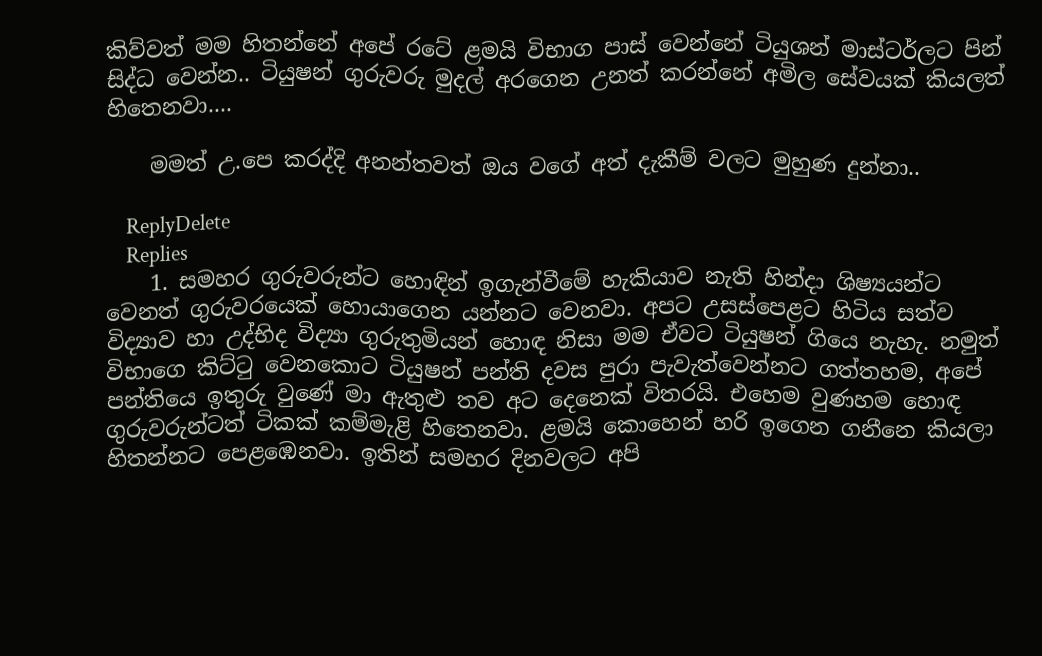කිව්වත් මම හිතන්නේ අපේ රටේ ළමයි විභාග පාස් වෙන්නේ ටියුශන් මාස්ටර්ලට පින් සිද්ධ වෙන්න.. ටියුෂන් ගුරුවරු මුදල් අරගෙන උනත් කරන්නේ අමිල සේවයක් කියලත් හිතෙනවා....

    මමත් උ.පෙ කරද්දි අනන්තවත් ඔය වගේ අත් දැකීම් වලට මුහුණ දුන්නා..

    ReplyDelete
    Replies
    1. සමහර ගුරුවරුන්ට හොඳින් ඉගැන්වීමේ හැකියාව නැති හින්දා ශිෂ්‍යයන්ට වෙනත් ගුරුවරයෙක් හොයාගෙන යන්නට වෙනවා. අපට උසස්පෙළට හිටිය සත්ව විද්‍යාව හා උද්භිද විද්‍යා ගුරුතුමියන් හොඳ නිසා මම ඒවට ටියුෂන් ගියෙ නැහැ. නමුත් විභාගෙ කිට්ටු වෙනකොට ටියුෂන් පන්ති දවස පුරා පැවැත්වෙන්නට ගත්තහම, අපේ පන්තියෙ ඉතුරු වුණේ මා ඇතුළු තව අට දෙනෙක් විතරයි. එහෙම වුණහම හොඳ ගුරුවරුන්ටත් ටිකක් කම්මැළි හිතෙනවා. ළමයි කොහෙන් හරි ඉගෙන ගනීනෙ කියලා හිතන්නට පෙළඹෙනවා. ඉතින් සමහර දිනවලට අපි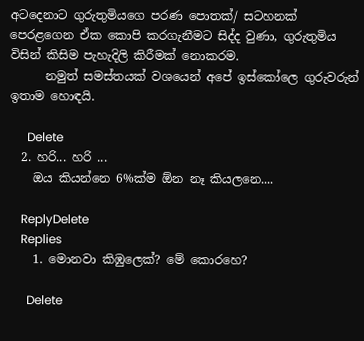අටදෙනාට ගුරුතුමියගෙ පරණ පොතක්/ සටහනක් පෙරළගෙන ඒක කොපි කරගැනීමට සිද්ද වුණා, ගුරුතුමිය විසින් කිසිම පැහැදිලි කිරීමක් නොකරම.
      නමුත් සමස්තයක් වශයෙන් අපේ ඉස්කෝලෙ ගුරුවරුන් ඉතාම හොඳයි.

      Delete
  2. හරි... හරි ...
    ඔය කියන්නෙ 6%ක්ම ඕන නෑ කියලනෙ....

    ReplyDelete
    Replies
    1. මොනවා කිඹුලෙක්? මේ කොරහෙ?

      Delete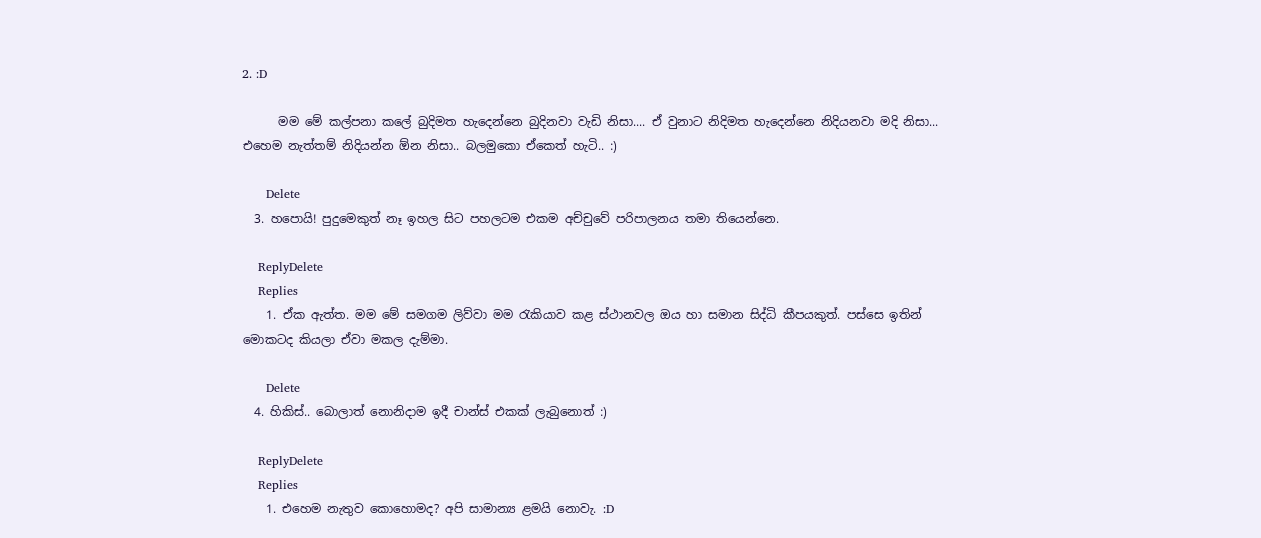2. :D

      මම මේ කල්පනා කලේ බුදිමත හැදෙන්නෙ බුදිනවා වැඩි නිසා.... ඒ වුනාට නිදිමත හැදෙන්නෙ නිදියනවා මදි නිසා... එහෙම නැත්තම් නිදියන්න ඕන නිසා.. බලමුකො ඒකෙත් හැටි.. :)

      Delete
  3. හපොයි! පුදුමෙකුත් නෑ ඉහල සිට පහලටම එකම අච්චුවේ පරිපාලනය තමා තියෙන්නෙ.

    ReplyDelete
    Replies
    1. ඒක ඇත්ත. මම මේ සමගම ලිව්වා මම රැකියාව කළ ස්ථානවල ඔය හා සමාන සිද්ධි කීපයකුත්. පස්සෙ ඉතින් මොකටද කියලා ඒවා මකල දැම්මා.

      Delete
  4. හිකිස්.. බොලාත් නොනිදාම ඉදී චාන්ස් එකක් ලැබුනොත් :)

    ReplyDelete
    Replies
    1. එහෙම නැතුව කොහොමද? අපි සාමාන්‍ය ළමයි නොවැ. :D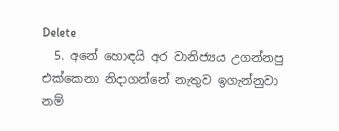Delete
  5. අනේ හොඳයි අර වානිජ්‍යය උගන්නපු එක්කෙනා නිදාගන්නේ නැතුව ඉගැන්නුවා නම්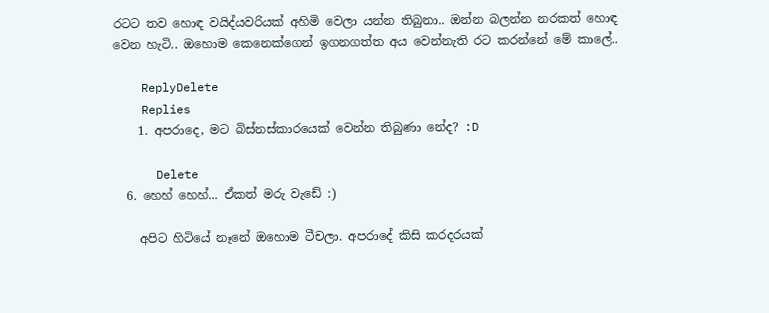රටට තව හොඳ වයිද්යවරියක් අහිමි වෙලා යන්න තිබුනා.. ඔන්න බලන්න නරකත් හොඳ වෙන හැටි.. ඔහොම කෙනෙක්ගෙන් ඉගනගත්ත අය වෙන්නැති රට කරන්නේ මේ කාලේ..

    ReplyDelete
    Replies
    1. අපරාදෙ, මට බිස්නස්කාරයෙක් වෙන්න තිබුණා නේද? :D

      Delete
  6. හෙහ් හෙහ්... ඒකත් මරු වැඩේ :)

    අපිට හිටියේ නෑනේ ඔහොම ටීචලා. අපරාදේ කිසි කරදරයක්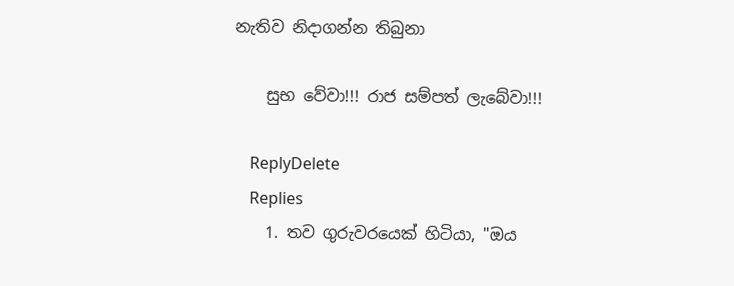නැතිව නිදාගන්න තිබුනා

    සුභ වේවා!!! රාජ සම්පත් ලැබේවා!!!

    ReplyDelete
    Replies
    1. තව ගුරුවරයෙක් හිටියා, "ඔය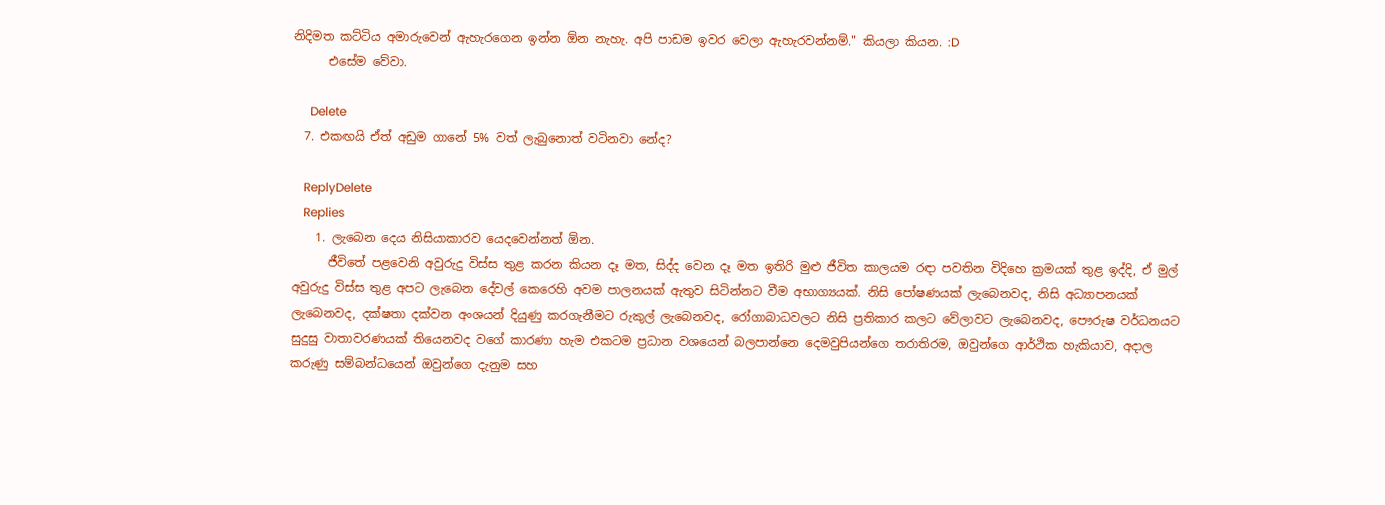නිදිමත කට්ටිය අමාරුවෙන් ඇහැරගෙන ඉන්න ඕන නැහැ. අපි පාඩම ඉවර වෙලා ඇහැරවන්නම්." කියලා කියන. :D
      එසේම වේවා.

      Delete
  7. එකඟයි ඒත් අඩුම ගානේ 5% වත් ලැබුනොත් වටිනවා නේද?

    ReplyDelete
    Replies
    1. ලැබෙන දෙය නිසියාකාරව යෙදවෙන්නත් ඕන.
      ජීවිතේ පළවෙනි අවුරුදු විස්ස තුළ කරන කියන දෑ මත, සිද්ද වෙන දෑ මත ඉතිරි මුළු ජීවිත කාලයම රඳා පවතින විදිහෙ ක්‍රමයක් තුළ ඉද්දි, ඒ මුල් අවුරුදු විස්ස තුළ අපට ලැබෙන දේවල් කෙරෙහි අවම පාලනයක් ඇතුව සිටින්නට වීම අභාග්‍යයක්. නිසි පෝෂණයක් ලැබෙනවද, නිසි අධ්‍යාපනයක් ලැබෙනවද, දක්ෂතා දක්වන අංශයන් දියුණු කරගැනීමට රුකුල් ලැබෙනවද, රෝගාබාධවලට නිසි ප්‍රතිකාර කලට වේලාවට ලැබෙනවද, පෞරුෂ වර්ධනයට සුදුසු වාතාවරණයක් තියෙනවද වගේ කාරණා හැම එකටම ප්‍රධාන වශයෙන් බලපාන්නෙ දෙමවුපියන්ගෙ තරාතිරම, ඔවුන්ගෙ ආර්ථික හැකියාව, අදාල කරුණු සම්බන්ධයෙන් ඔවුන්ගෙ දැනුම සහ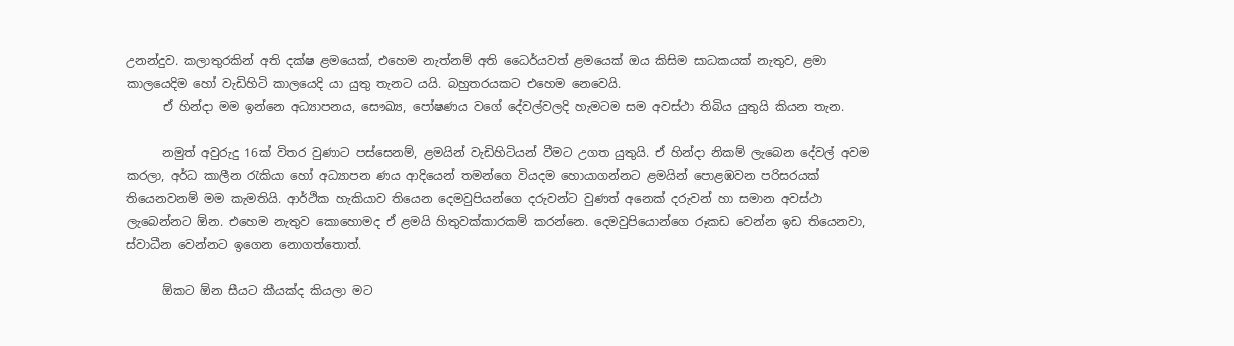උනන්දුව. කලාතුරකින් අති දක්ෂ ළමයෙක්, එහෙම නැත්නම් අති ධෛර්යවත් ළමයෙක් ඔය කිසිම සාධකයක් නැතුව, ළමා කාලයෙදිම හෝ වැඩිහිටි කාලයෙදි යා යුතු තැනට යයි. බහුතරයකට එහෙම නෙවෙයි.
      ඒ හින්දා මම ඉන්නෙ අධ්‍යාපනය, සෞඛ්‍ය, පෝෂණය වගේ දේවල්වලදි හැමටම සම අවස්ථා තිබිය යුතුයි කියන තැන.

      නමුත් අවුරුදු 16ක් විතර වුණාට පස්සෙනම්, ළමයින් වැඩිහිටියන් වීමට උගත යුතුයි. ඒ හින්දා නිකම් ලැබෙන දේවල් අවම කරලා, අර්ධ කාලීන රැකියා හෝ අධ්‍යාපන ණය ආදියෙන් තමන්ගෙ වියදම හොයාගන්නට ළමයින් පොළඹවන පරිසරයක් තියෙනවනම් මම කැමතියි. ආර්ථික හැකියාව තියෙන දෙමවුපියන්ගෙ දරුවන්ට වුණත් අනෙක් දරුවන් හා සමාන අවස්ථා ලැබෙන්නට ඕන. එහෙම නැතුව කොහොමද ඒ ළමයි හිතුවක්කාරකම් කරන්නෙ. දෙමවුපියොන්ගෙ රූකඩ වෙන්න ඉඩ තියෙනවා, ස්වාධීන වෙන්නට ඉගෙන නොගත්තොත්.

      ඕකට ඕන සීයට කීයක්ද කියලා මට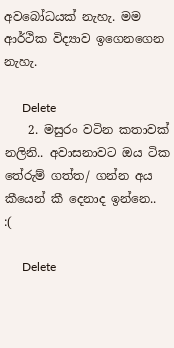අවබෝධයක් නැහැ. මම ආර්ථික විද්‍යාව ඉගෙනගෙන නැහැ.

      Delete
    2. මසුරං වටින කතාවක් නලිනි.. අවාසනාවට ඔය ටික තේරුම් ගත්ත/ ගන්න අය කීයෙන් කී දෙනාද ඉන්නෙ.. :(

      Delete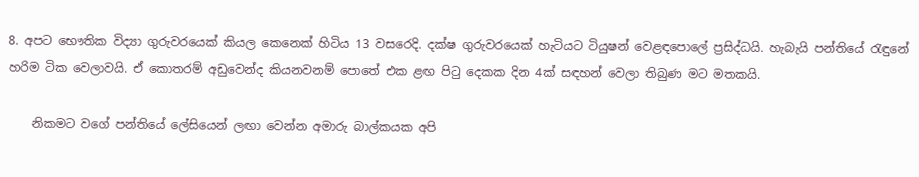8. අපට භෞතික විද්‍යා ගුරුවරයෙක් කියල කෙනෙක් හිටිය 13 වසරෙදි. දක්ෂ ගුරුවරයෙක් හැටියට ටියුෂන් වෙළඳපොලේ ප්‍රසිද්ධයි. හැබැයි පන්තියේ රැඳුනේ හරිම ටික වෙලාවයි. ඒ කොතරම් අඩුවෙන්ද කියනවනම් පොතේ එක ළඟ පිටු දෙකක දින 4ක් සඳහන් වෙලා තිබුණ මට මතකයි.

    නිකමට වගේ පන්තියේ ලේසියෙන් ලඟා වෙන්න අමාරු බාල්කයක අපි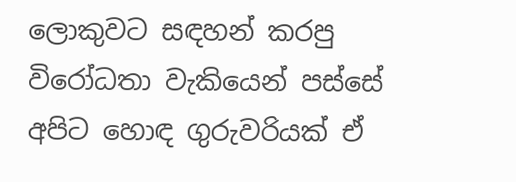ලොකුවට සඳහන් කරපු විරෝධතා වැකියෙන් පස්සේ අපිට හොඳ ගුරුවරියක් ඒ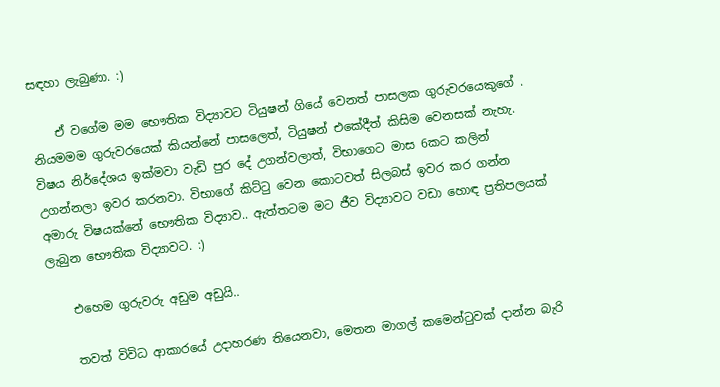සඳහා ලැබුණා. :)

    ඒ වගේම මම භෞතික විද්‍යාවට ටියුෂන් ගියේ වෙනත් පාසලක ගුරුවරයෙකුගේ . නියමමම ගුරුවරයෙක් කියන්නේ පාසලෙත්, ටියුෂන් එකේදීත් කිසිම වෙනසක් නැහැ. විෂය නිර්දේශය ඉක්මවා වැඩි පුර දේ උගන්වලාත්, විභාගෙට මාස 6කට කලින් උගන්නලා ඉවර කරනවා. විභාගේ කිට්ටු වෙන කොටවත් සිලබස් ඉවර කර ගන්න අමාරු විෂයක්නේ භෞතික විද්‍යාව.. ඇත්තටම මට ජීව විද්‍යාවට වඩා හොඳ ප්‍රතිපලයක් ලැබුන භෞතික විද්‍යාවට. :)

    එහෙම ගුරුවරු අඩුම අඩුයි..

    තවත් විවිධ ආකාරයේ උදාහරණ තියෙනවා, මෙතන මාගල් කමෙන්ටුවක් දාන්න බැරි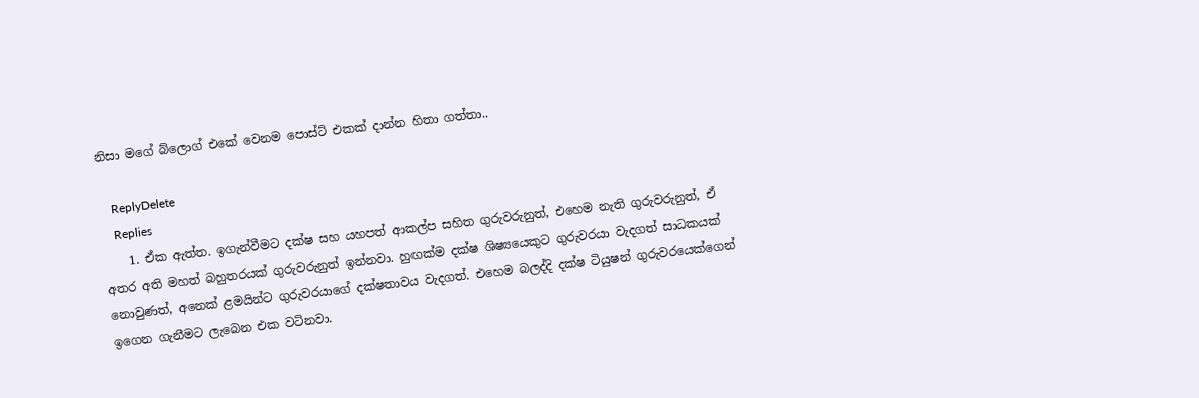නිසා මගේ බ්ලොග් එකේ වෙනම පොස්ට් එකක් දාන්න හිතා ගත්තා..

    ReplyDelete
    Replies
    1. ඒක ඇත්ත. ඉගැන්වීමට දක්ෂ සහ යහපත් ආකල්ප සහිත ගුරුවරුනුත්, එහෙම නැති ගුරුවරුනුත්, ඒ අතර අති මහත් බහුතරයක් ගුරුවරුනුත් ඉන්නවා. හුඟක්ම දක්ෂ ශිෂ්‍යයෙකුට ගුරුවරයා වැදගත් සාධකයක් නොවුණත්, අනෙක් ළමයින්ට ගුරුවරයාගේ දක්ෂතාවය වැදගත්. එහෙම බලද්දි දක්ෂ ටියුෂන් ගුරුවරයෙක්ගෙන් ඉගෙන ගැනීමට ලැබෙන එක වටිනවා.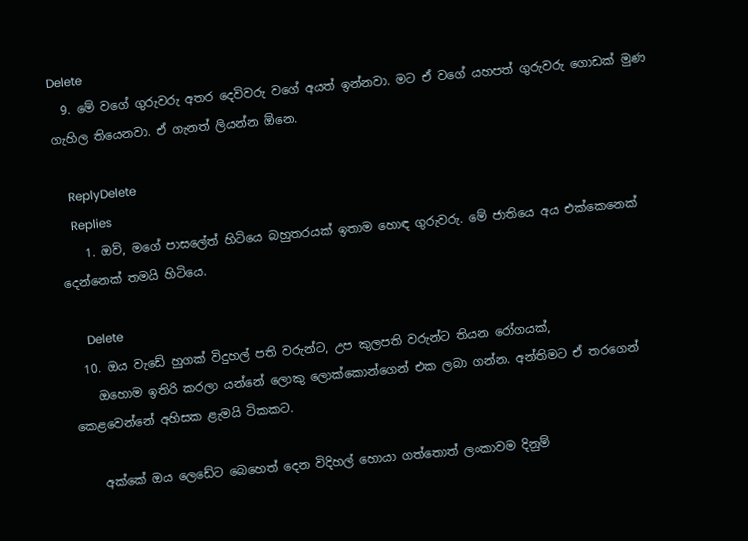Delete
  9. මේ වගේ ගුරුවරු අතර දෙවිවරු ‍වගේ අයත් ඉන්නවා. මට ඒ වගේ යහපත් ගුරුවරු ගොඩක් මුණ ගැහිල තියෙනවා. ඒ ගැනත් ලියන්න ඕනෙ.

    ReplyDelete
    Replies
    1. ඔව්, මගේ පාසලේත් හිටියෙ බහුතරයක් ඉතාම හොඳ ගුරුවරු. මේ ජාතියෙ අය එක්කෙනෙක් දෙන්නෙක් තමයි හිටියෙ.

      Delete
  10. ඔය වැඩේ හුගක් විදුහල් පති වරුන්ට, උප කුලපති වරුන්ට තියන රෝගයක්,
    ඔහොම ඉතිරි කරලා යන්නේ ලොකු ලොක්කොන්ගෙන් එක ලබා ගන්න. අන්තිමට ඒ තරගෙන් කෙළවෙන්නේ අහිසක ළැමයි ටිකකට.

    අක්කේ ඔය ලෙඩේට බෙහෙත් දෙන විදිහල් හොයා ගත්තොත් ලංකාවම දිනුම්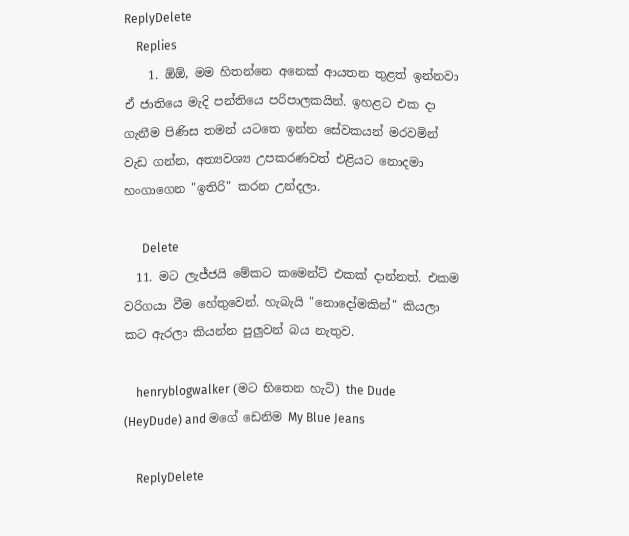ReplyDelete
    Replies
    1. ඕඕ, මම හිතන්නෙ අනෙක් ආයතන තුළත් ඉන්නවා ඒ ජාතියෙ මැදි පන්තියෙ පරිපාලකයින්. ඉහළට එක දා ගැනීම පිණිස තමන් යටතෙ ඉන්න සේවකයන් මරවමින් වැඩ ගන්න, අත්‍යවශ්‍ය උපකරණවත් එළියට නොදමා හංගාගෙන "ඉතිරි" කරන උන්දලා.

      Delete
  11. මට ලැජ්ජයි මේකට කමෙන්ට් එකක් දාන්නත්. එකම වරිගයා වීම හේතුවෙන්. හැබැයි "නොදෝමකින්" කියලා කට ඇරලා කියන්න පුලුවන් බය නැතුව.

    henryblogwalker (මට භිතෙන හැටි) the Dude (HeyDude) and මගේ ඩෙනිම My Blue Jeans

    ReplyDelete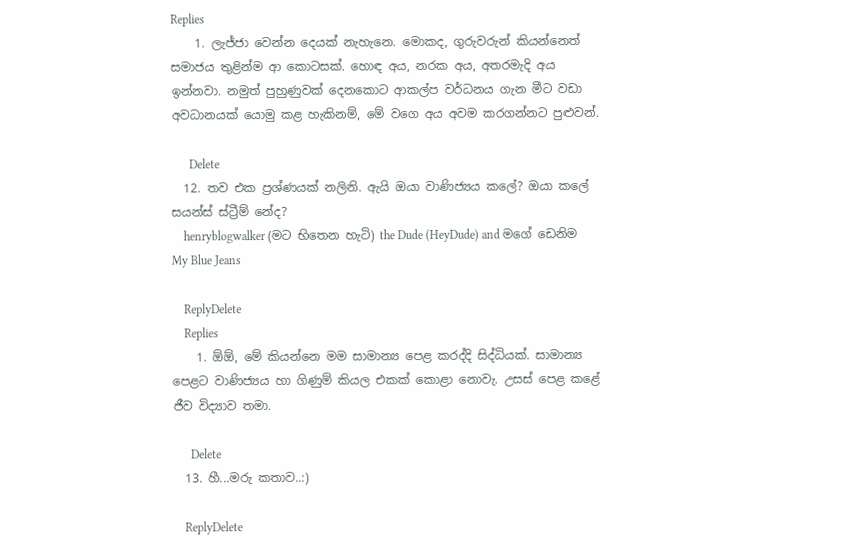Replies
    1. ලැජ්ජා වෙන්න දෙයක් නැහැනෙ. මොකද, ගුරුවරුන් කියන්නෙත් සමාජය තුළින්ම ආ කොටසක්. හොඳ අය, නරක අය, අතරමැදි අය ඉන්නවා. නමුත් පුහුණුවක් දෙනකොට ආකල්ප වර්ධනය ගැන මීට වඩා අවධානයක් යොමු කළ හැකිනම්, මේ වගෙ අය අවම කරගන්නට පුළුවන්.

      Delete
  12. තව එක ප්‍රශ්ණයක් නලිනි. ඇයි ඔයා වාණිජ්‍යය කලේ? ඔයා කලේ සයන්ස් ස්ට්‍රීම් නේද?
    henryblogwalker (මට භිතෙන හැටි) the Dude (HeyDude) and මගේ ඩෙනිම My Blue Jeans

    ReplyDelete
    Replies
    1. ඕඕ, මේ කියන්නෙ මම සාමාන්‍ය පෙළ කරද්දි සිද්ධියක්. සාමාන්‍ය පෙළට වාණිජ්‍යය හා ගිණුම් කියල එකක් කොළා නොවැ. උසස් පෙළ කළේ ජීව විද්‍යාව තමා.

      Delete
  13. හී...මරු කතාව..:)

    ReplyDelete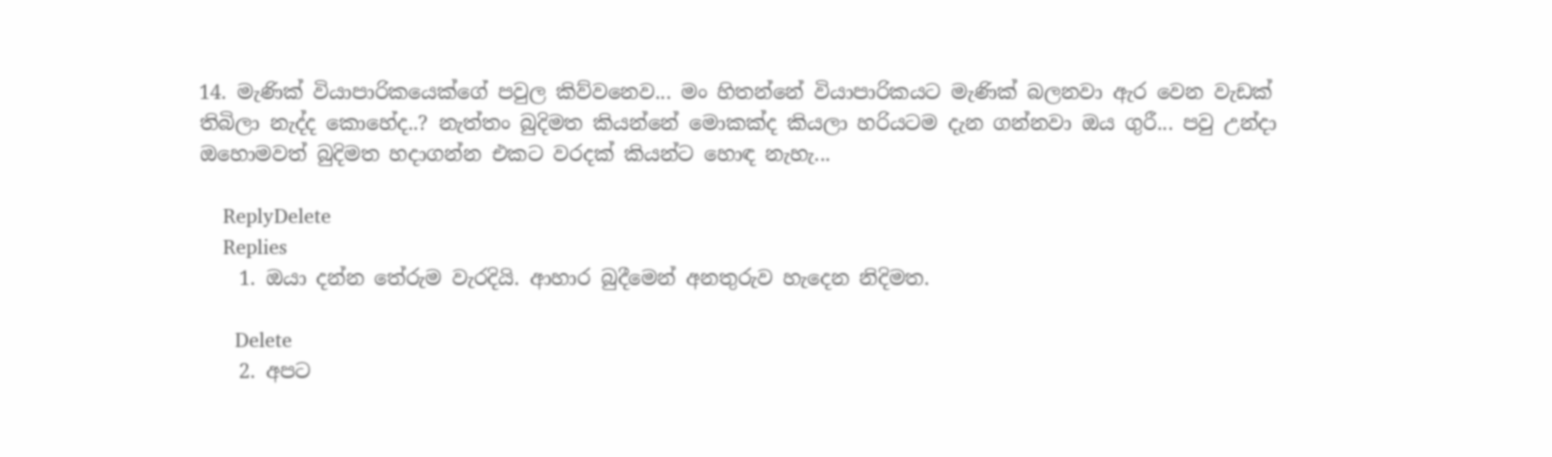14. මැණික් වියාපාරිකයෙක්ගේ පවුල කිව්වනෙව... මං හිතන්නේ වියාපාරිකයට මැණික් බලනවා ඇර වෙන වැඩක් තිබිලා නැද්ද කොහේද..? නැත්තං බුදිමත කියන්නේ මොකක්ද කියලා හරියටම දැන ගන්නවා ඔය ගුරී... පවු උන්දා ඔහොමවත් බුදිමත හදාගන්න එකට වරදක් කියන්ට හොඳ නැහැ...

    ReplyDelete
    Replies
    1. ඔයා දන්න තේරුම වැරදියි. ආහාර බුදීමෙන් අනතුරුව හැදෙන නිදිමත.

      Delete
    2. අපට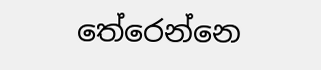තේරෙන්නෙ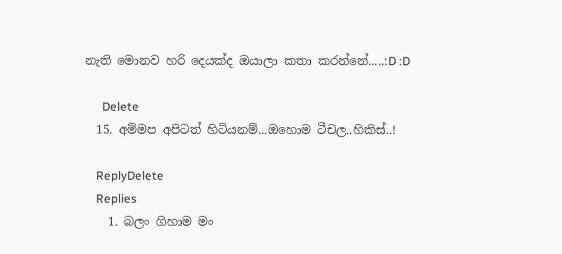නැති මොනව හරි දෙයක්ද ඔයාලා කතා කරන්නේ.....:D :D

      Delete
  15. අම්මප අපිටත් හිටියනම්...ඔහොම ටීචල..හිකිස්..!

    ReplyDelete
    Replies
    1. බලං ගිහාම මං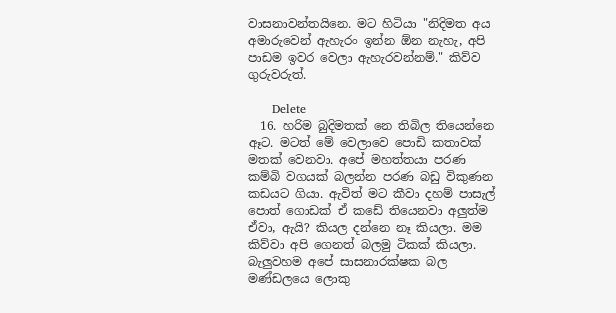වාසනාවන්තයිනෙ. මට හිටියා "නිදිමත අය අමාරුවෙන් ඇහැරං ඉන්න ඕන නැහැ, අපි පාඩම ඉවර වෙලා ඇහැරවන්නම්." කිව්ව ගුරුවරුත්.

      Delete
  16. හරිම බුදිමතක් නෙ තිබිල තියෙන්නෙ ඈට. මටත් මේ වෙලාවෙ පොඩි කතාවක් මතක් වෙනවා. අපේ මහත්තයා පරණ කම්බි වගයක් බලන්න පරණ බඩු විකුණන කඩයට ගියා. ඇවිත් මට කීවා දහම් පාසැල් පොත් ගොඩක් ඒ කඩේ තියෙනවා අලුත්ම ඒවා, ඇයි? කියල දන්නෙ නෑ කියලා. මම කිව්වා අපි ගෙනත් බලමු ටිකක් කියලා. බැලුවහම අපේ සාසනාරක්ෂක බල මණ්ඩලයෙ ලොකු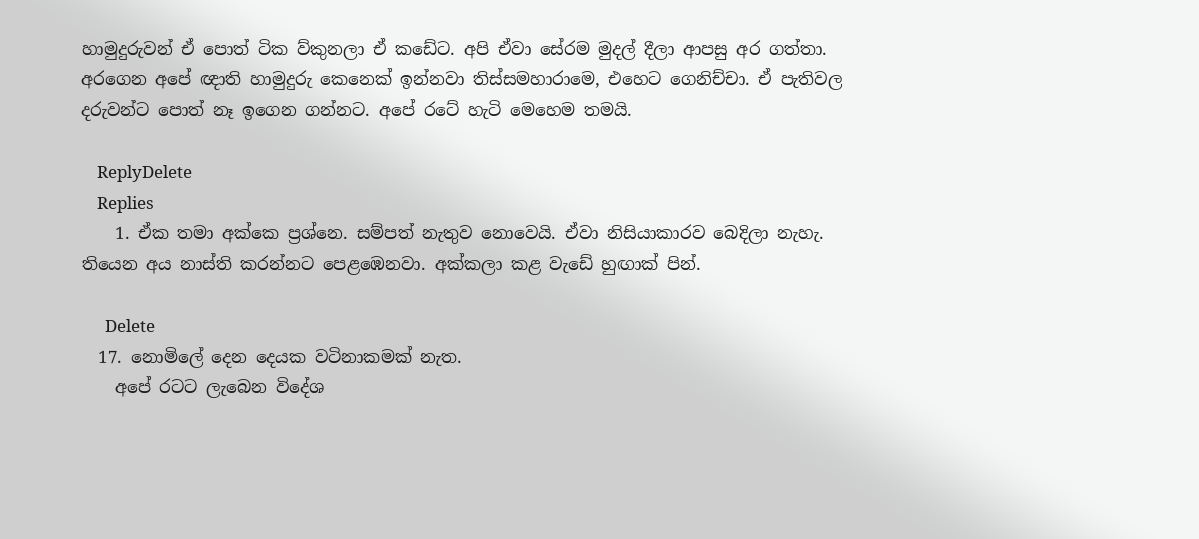හාමුදුරුවන් ඒ පොත් ටික ව්කුනලා ඒ කඩේට. අපි ඒවා සේරම මුදල් දීලා ආපසු අර ගත්තා. අරගෙන අපේ ඥාති හාමුදුරු කෙනෙක් ඉන්නවා තිස්සමහාරාමෙ, එහෙට ගෙනිච්චා. ඒ පැතිවල දරුවන්ට පොත් නෑ ඉගෙන ගන්නට. අපේ රටේ හැටි මෙහෙම තමයි.

    ReplyDelete
    Replies
    1. ඒක තමා අක්කෙ ප්‍රශ්නෙ. සම්පත් නැතුව නොවෙයි. ඒවා නිසියාකාරව බෙදිලා නැහැ. තියෙන අය නාස්ති කරන්නට පෙළඹෙනවා. අක්කලා කළ වැඩේ හුඟාක් පින්.

      Delete
  17. නොමිලේ දෙන දෙයක වටිනාකමක් නැත.
    අපේ රටට ලැබෙන විදේශ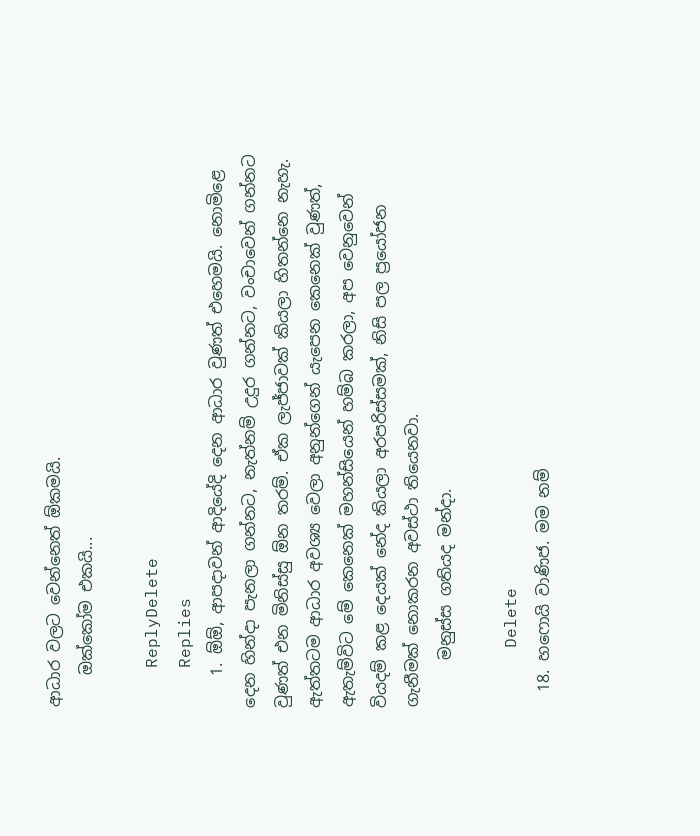ආධාර වලට වෙන්නෙත් ඕකමයි.
    ඔක්කෝම එකයි...

    ReplyDelete
    Replies
    1. ඕඕ, ආපදාවන් ආදියේදි දෙන ආධාර වුණත් එහෙමයි. නොමිළෙ දෙන හින්දා පැනලා ගන්නට, නැත්නම් උදුර ගන්නට, වංචාවෙන් ගන්නට වුණත් එන මිනිස්සු ඕන තරම්. ඒක ලැජ්ජාවක් කියලා හිතන්නෙ නැහැ. ඇත්තටම ආධාර අවශ්‍ය වෙලා අනුන්ගෙන් යැපෙන කෙනෙක් වුණත්, ඇතැම්විට මේ කෙනෙක් මහන්සියෙන් හම්බ කරලා, අප වෙනුවෙන් වියදම් කළ දෙයක් නේද කියලා අරපරිස්සමක්, නිසි පල ප්‍රයෝජන ගැනීමක් නොකරන අවස්ථා තියෙනවා.
      මනුස්ස ගතියද මන්දා.

      Delete
  18. හෆොයි වාණිජ. මම නම්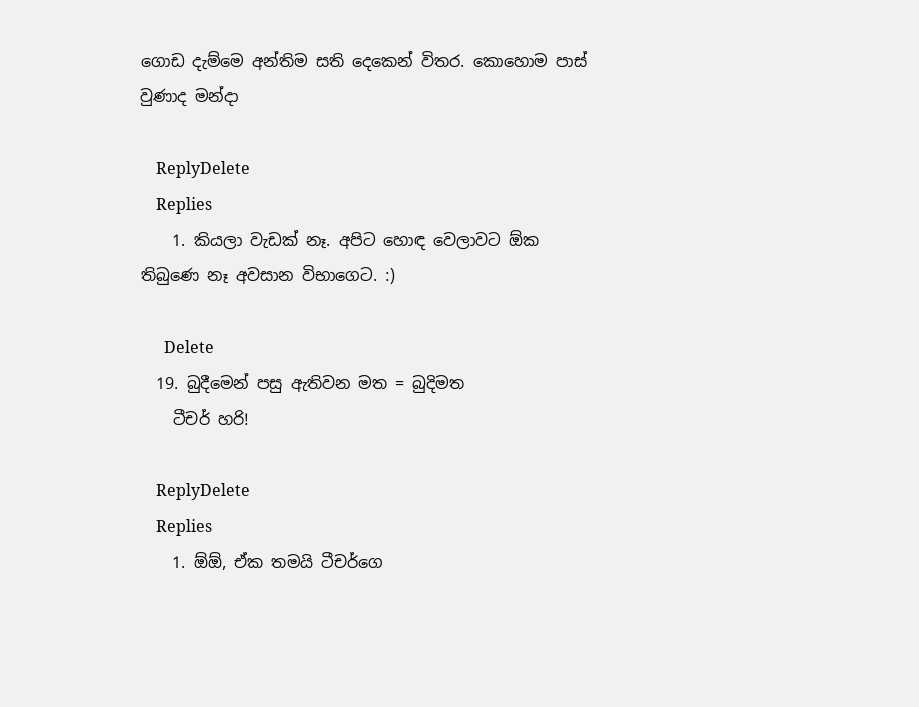ගොඩ දැම්මෙ අන්තිම සති දෙකෙන් විතර. කොහොම පාස් වුණාද මන්දා

    ReplyDelete
    Replies
    1. කියලා වැඩක් නෑ. අපිට හොඳ වෙලාවට ඕක තිබුණෙ නෑ අවසාන විභාගෙට. :)

      Delete
  19. බුදීමෙන් පසු ඇතිවන මත = බුදිමත
    ටීචර් හරි!

    ReplyDelete
    Replies
    1. ඕඕ, ඒක තමයි ටීචර්ගෙ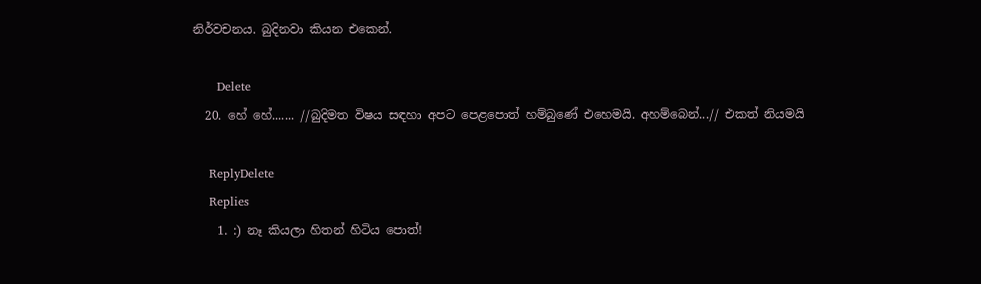නිර්වචනය. බුදිනවා කියන එකෙන්.

      Delete
  20. හේ හේ....... //බුදිමත විෂය සඳහා අපට පෙළපොත් හම්බුණේ එහෙමයි. අහම්බෙන්...// එකත් නියමයි

    ReplyDelete
    Replies
    1. :) නෑ කියලා හිතන් හිටිය පොත්!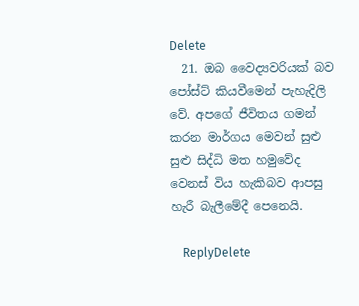Delete
  21. ඔබ වෛද්‍යවරියක් බව පෝස්ට් කියවීමෙන් පැහැදිලි වේ. අපගේ ජීවිතය ගමන් කරන මාර්ගය මෙවන් සුළු සුළු සිද්ධි මත හමුවේද වෙනස් විය හැකිබව ආපසු හැරී බැලීමේදී පෙනෙයි.

    ReplyDelete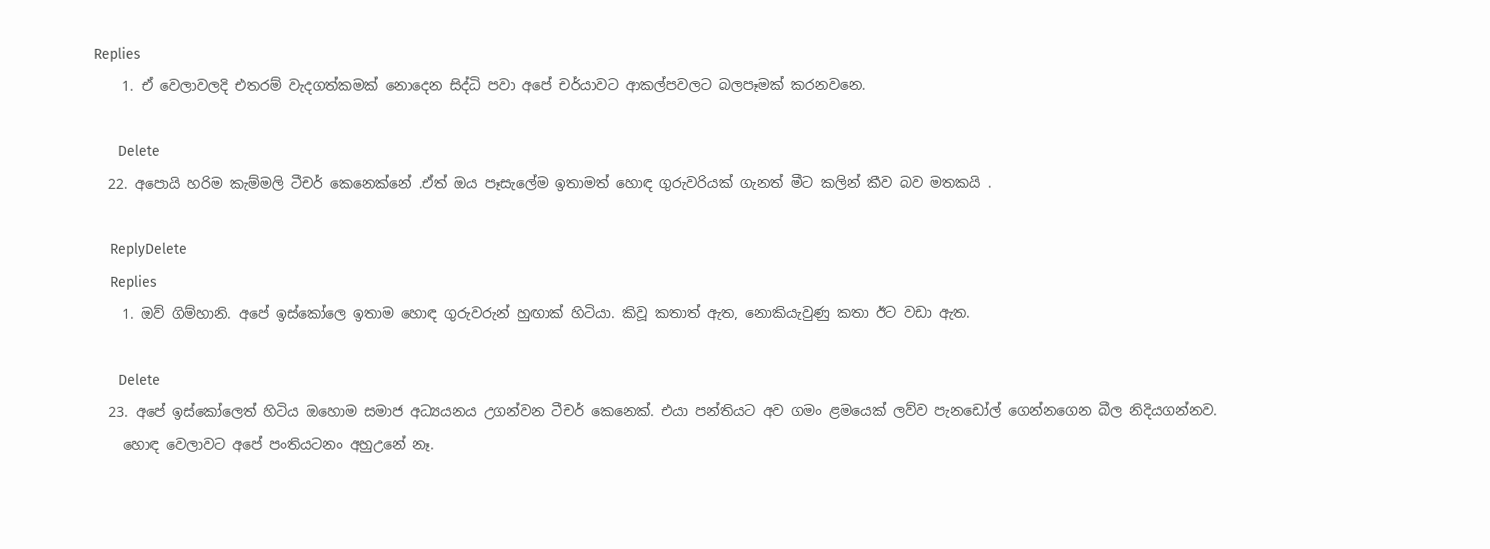Replies
    1. ඒ වෙලාවලදි එතරම් වැදගත්කමක් නොදෙන සිද්ධි පවා අපේ චර්යාවට ආකල්පවලට බලපෑමක් කරනවනෙ.

      Delete
  22. අපොයි හරිම කැම්මලි ටීචර් කෙනෙක්නේ .ඒත් ඔය පෑසැලේම ඉතාමත් හොඳ ගුරුවරියක් ගැනත් මීට කලින් කීව බව මතකයි .

    ReplyDelete
    Replies
    1. ඔව් ගිම්හානි. අපේ ඉස්කෝලෙ ඉතාම හොඳ ගුරුවරුන් හුඟාක් හිටියා. කිවූ කතාත් ඇත, නොකියැවුණු කතා ඊට වඩා ඇත.

      Delete
  23. අපේ ඉස්කෝලෙත් හිටිය ඔහොම සමාජ අධ්‍යයනය උගන්වන ටීචර් කෙනෙක්. එයා පන්තියට අව ගමං ළමයෙක් ලව්ව පැනඩෝල් ගෙන්නගෙන බීල නිදියගන්නව.
    හොඳ වෙලාවට අපේ පංතියටනං අහුඋනේ නෑ.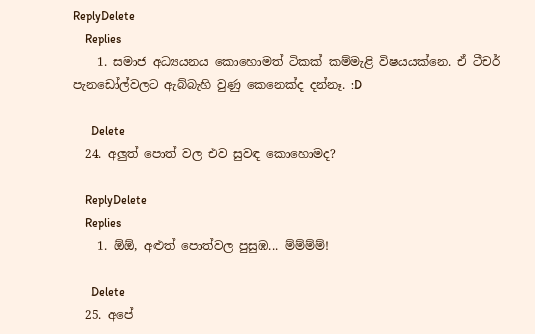ReplyDelete
    Replies
    1. සමාජ අධ්‍යයනය කොහොමත් ටිකක් කම්මැළි විෂයයක්නෙ. ඒ ටීචර් පැනඩෝල්වලට ඇබ්බැහි වුණු කෙනෙක්ද දන්නෑ. :D

      Delete
  24. අලුත් පොත් වල එව සුවඳ කොහොමද?

    ReplyDelete
    Replies
    1. ඕඕ, අළුත් පොත්වල පුසුඹ... ම්ම්ම්ම්!

      Delete
  25. අපේ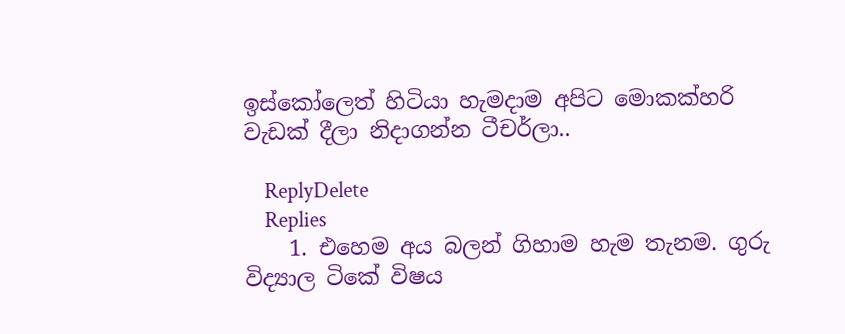ඉස්කෝලෙත් හිටියා හැමදාම අපිට මොකක්හරි වැඩක් දීලා නිදාගන්න ටීචර්ලා..

    ReplyDelete
    Replies
    1. එහෙම අය බලන් ගිහාම හැම තැනම. ගුරු විද්‍යාල ටිකේ විෂය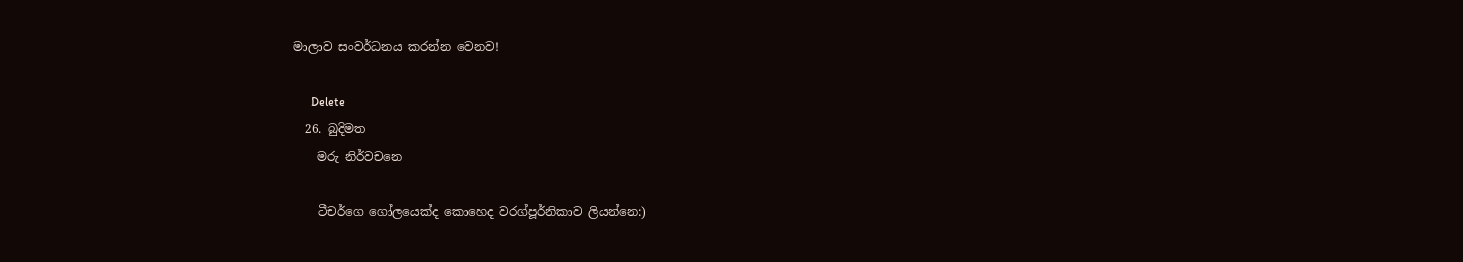මාලාව සංවර්ධනය කරන්න වෙනව!

      Delete
  26. බුදිමත
    මරු නිර්වචනෙ

    ටීචර්ගෙ ගෝලයෙක්ද කොහෙද වරග්පූර්නිකාව ලියන්නෙ:)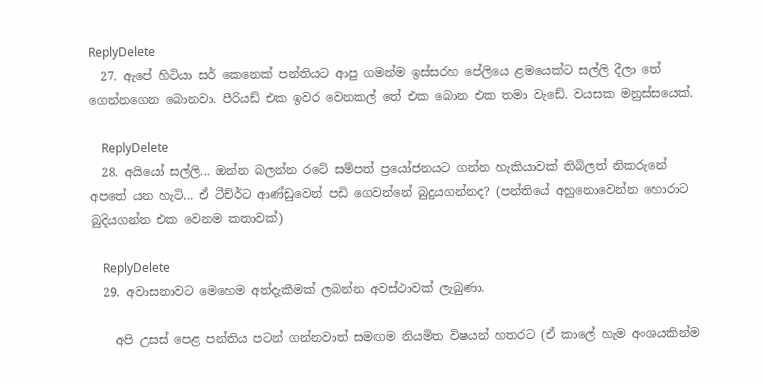ReplyDelete
  27. ඇපේ හිටියා සර් කෙනෙක් පන්තියට ආපු ගමන්ම ඉස්සරහ පේලියෙ ළමයෙක්ට සල්ලි දීලා තේ ගෙන්නගෙන බොනවා. පීරියඩ් එක ඉවර වෙනකල් තේ එක බොන එක තමා වැඩේ. වයසක මනුස්සයෙක්.

    ReplyDelete
  28. අයියෝ සල්ලි... ඔන්න බලන්න රටේ සම්පත් ප්‍රයෝජනයට ගන්න හැකියාවක් තිබිලත් නිකරුනේ අපතේ යන හැටි... ඒ ටීච්ර්ට ආණ්ඩුවෙන් පඩි ගෙවන්නේ බුදුයගන්නද? (පන්තියේ අහුනොවෙන්න හොරාට බුදියගන්න එක වෙනම කතාවක්)

    ReplyDelete
  29. අවාසනාවට මෙහෙම අත්දැකීමක් ලබන්න අවස්ථාවක් ලැබුණා.

    අපි උසස් පෙළ පන්තිය පටන් ගන්නවාත් සමඟම නියමිත විෂයන් හතරට (ඒ කාලේ හැම අංශයකින්ම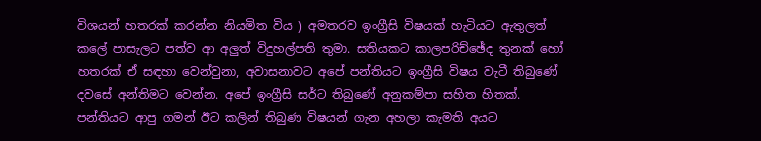විශයන් හතරක් කරන්න නියමිත විය ) අමතරව ඉංග්‍රීසි විෂයක් හැටියට ඇතුලත් කලේ පාසැලට පත්ව ආ අලුත් විදුහල්පති තුමා. සතියකට කාලපරිච්ඡේද තුනක් හෝ හතරක් ඒ සඳහා වෙන්වුනා, අවාසනාවට අපේ පන්තියට ඉංග්‍රීසි විෂය වැටී තිබුණේ දවසේ අන්තිමට වෙන්න. අපේ ඉංග්‍රීසි සර්ට තිබුණේ අනුකම්පා සහිත හිතක්. පන්තියට ආපු ගමන් ඊට කලින් තිබුණ විෂයන් ගැන අහලා කැමති අයට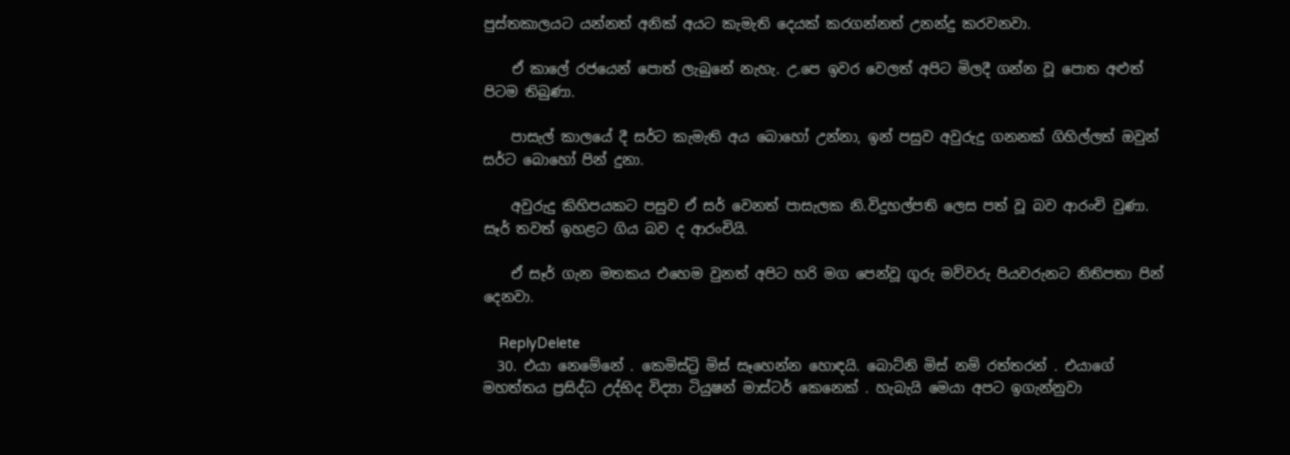පුස්තකාලයට යන්නත් අනික් අයට කැමැති දෙයක් කරගන්නත් උනන්දු කරවනවා.

    ඒ කාලේ රජයෙන් පොත් ලැබුනේ නැහැ. උ.පෙ ඉවර වෙලත් අපිට මිලදී ගන්න වූ පොත අළුත් පිටම තිබුණා.

    පාසැල් කාලයේ දී සර්ට කැමැති අය බොහෝ උන්නා, ඉන් පසුව අවුරුදු ගනනක් ගිහිල්ලත් ඔවුන් සර්ට බොහෝ පින් දුනා.

    අවුරුදු කිහිපයකට පසුව ඒ සර් වෙනත් පාසැලක නි.විදුහල්පති ලෙස පත් වූ බව ආරංචි වුණා. සෑර් තවත් ඉහළට ගිය බව ද ආරංචියි.

    ඒ සෑර් ගැන මතකය එහෙම වුනත් අපිට හරි මග පෙන්වූ ගුරු මව්වරු පියවරුනට නිතිපතා පින් දෙනවා.

    ReplyDelete
  30. එයා නෙමේනේ . කෙමිස්ට්‍රි මිස් සෑහෙන්න හොඳයි. බොට්නි මිස් නම් රත්තරන් . එයාගේ මහත්තය ප්‍රසිද්ධ උද්භිද විද්‍යා ටියුෂන් මාස්ටර් කෙනෙක් . හැබැයි මෙයා අපට ඉගැන්නුවා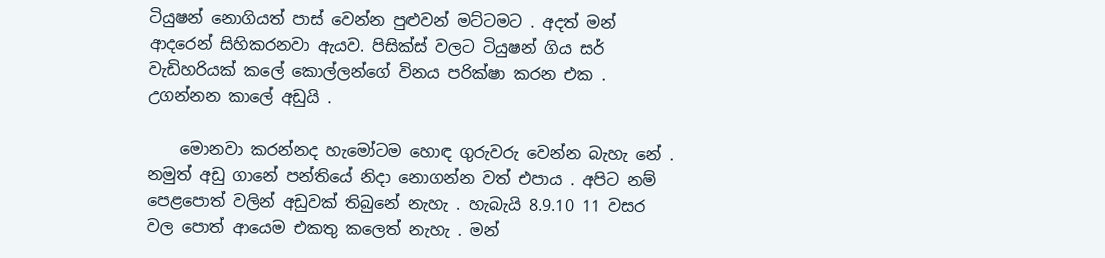ටියුෂන් නොගියත් පාස් වෙන්න පුළුවන් මට්ටමට . අදත් මන් ආදරෙන් සිහිකරනවා ඇයව. පිසික්ස් වලට ටියුෂන් ගිය සර් වැඩිහරියක් කලේ කොල්ලන්ගේ විනය පරික්ෂා කරන එක . උගන්නන කාලේ අඩුයි .

    මොනවා කරන්නද හැමෝටම හොඳ ගුරුවරු වෙන්න බැහැ නේ . නමුත් අඩු ගානේ පන්තියේ නිදා නොගන්න වත් එපාය . අපිට නම් පෙළපොත් වලින් අඩුවක් තිබුනේ නැහැ . හැබැයි 8.9.10 11 වසර වල පොත් ආයෙම එකතු කලෙත් නැහැ . මන්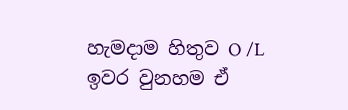හැමදාම හිතුව O /L ඉවර වුනහම ඒ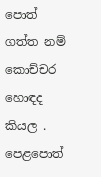පොත් ගත්ත නම් කොච්චර හොඳද කියල . පෙළපොත්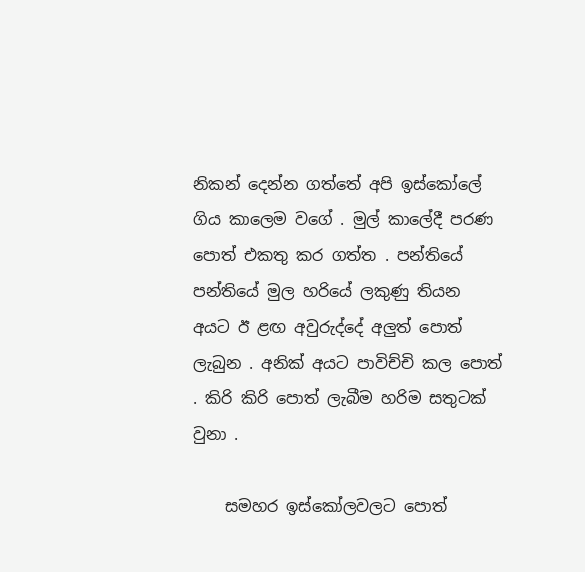නිකන් දෙන්න ගත්තේ අපි ඉස්කෝලේ ගිය කාලෙම වගේ . මුල් කාලේදී පරණ පොත් එකතු කර ගත්ත . පන්තියේ පන්තියේ මුල හරියේ ලකුණු තියන අයට ඊ ළඟ අවුරුද්දේ අලුත් පොත් ලැබුන . අනික් අයට පාවිච්චි කල පොත් . කිරි කිරි පොත් ලැබීම හරිම සතුටක් වුනා .

    සමහර ඉස්කෝලවලට පොත්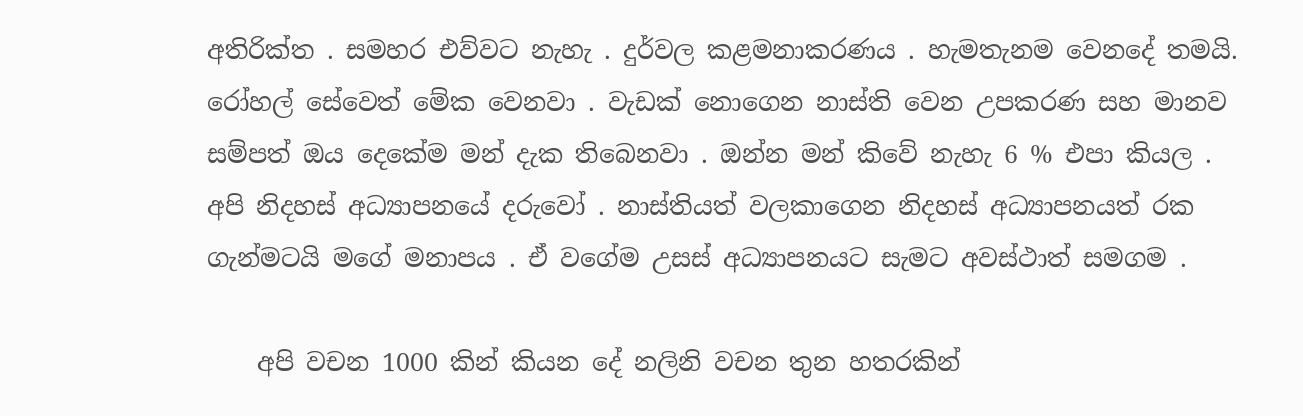අතිරික්ත . සමහර එව්වට නැහැ . දුර්වල කළමනාකරණය . හැමතැනම වෙනදේ තමයි. රෝහල් සේවෙත් මේක වෙනවා . වැඩක් නොගෙන නාස්ති වෙන උපකරණ සහ මානව සම්පත් ඔය දෙකේම මන් දැක තිබෙනවා . ඔන්න මන් කිවේ නැහැ 6 % එපා කියල . අපි නිදහස් අධ්‍යාපනයේ දරුවෝ . නාස්තියත් වලකාගෙන නිදහස් අධ්‍යාපනයත් රක ගැන්මටයි මගේ මනාපය . ඒ වගේම උසස් අධ්‍යාපනයට සැමට අවස්ථාත් සමගම .

    අපි වචන 1000 කින් කියන දේ නලිනි වචන තුන හතරකින්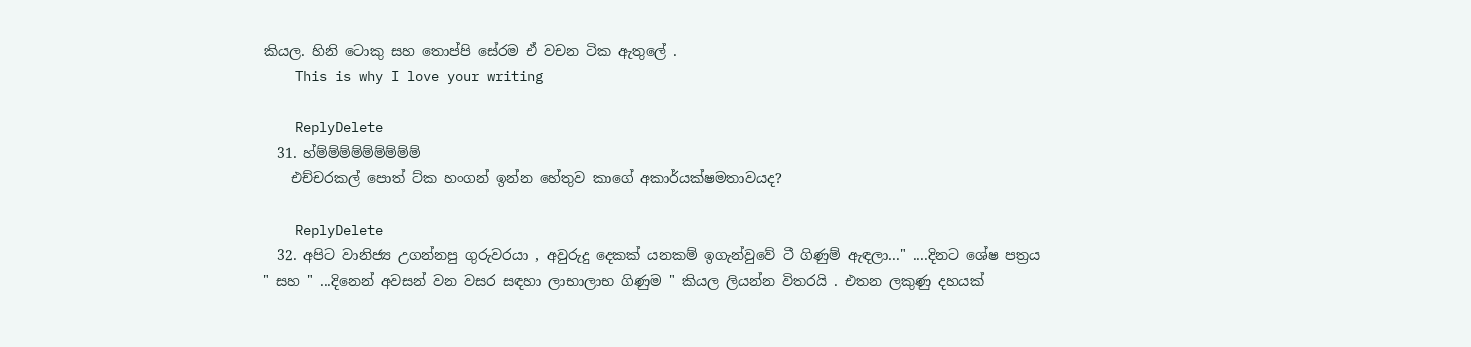කියල. හිනි ටොකු සහ තොප්පි සේරම ඒ වචන ටික ඇතුලේ .
    This is why I love your writing

    ReplyDelete
  31. හ්ම්ම්ම්ම්ම්ම්ම්ම්ම්
    එච්චරකල් පොත් ට්ක හංගන් ඉන්න හේතුව කාගේ අකාර්යක්ෂමතාවයද?

    ReplyDelete
  32. අපිට වානිජ්‍ය උගන්නපු ගුරුවරයා , අවුරුදු දෙකක් යනකම් ඉගැන්වුවේ ටී ගිණුම් ඇඳලා..." ....දිනට ශේෂ පත්‍රය " සහ " ...දිනෙන් අවසන් වන වසර සඳහා ලාභාලාභ ගිණුම " කියල ලියන්න විතරයි . එතන ලකුණු දහයක්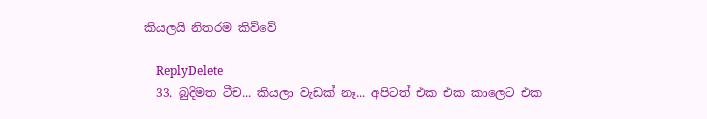කියලයි නිතරම කිව්වේ

    ReplyDelete
  33. බුදිමත ටීච... කියලා වැඩක් නෑ... අපිටත් එක එක කාලෙට එක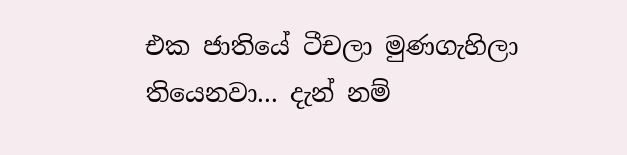එක ජාතියේ ටීචලා මුණගැහිලා තියෙනවා... දැන් නම්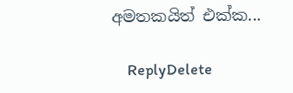අමතකයිත් එක්ක...

    ReplyDelete